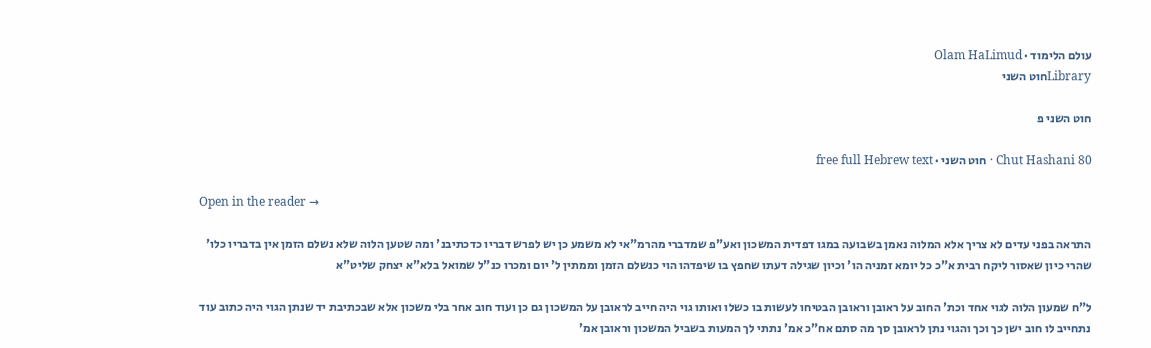עולם הלימוד · Olam HaLimud
Libraryחוט השני

חוט השני פ

Chut Hashani 80 · חוט השני · free full Hebrew text

Open in the reader →

התראה בפני עדים לא צריך אלא המלוה נאמן בשבועה במגו דפדית המשכון ואע"פ שמדברי מהרמ"אי לא משמע כן יש לפרש דבריו כדכתיבנ' ומה שטען הלוה שלא נשלם הזמן אין בדבריו כלו' שהרי כיון שאסור ליקח רבית א"כ כל יומא זמניה הו' וכיון שגילה דעתו שחפץ בו שיפדהו הוי כנשלם הזמן וממתין ל' יום ומכרו כנ"ל שמואל בלא"א יצחק שליט"א

ל"ח שמעון הלוה לגוי אחד וכת' החוב על ראובן וראובן הבטיחו לעשות בו כשלו ואותו גוי היה חייב לראובן על המשכון גם כן ועוד חוב אחר בלי משכון אלא שבכתיבת יד שנתן הגוי היה כתוב עוד נתחייב לו חוב ישן כך וכך והגוי נתן לראובן סך מה סתם אח"כ אמ' נתתי לך המעות בשביל המשכון וראובן אמ'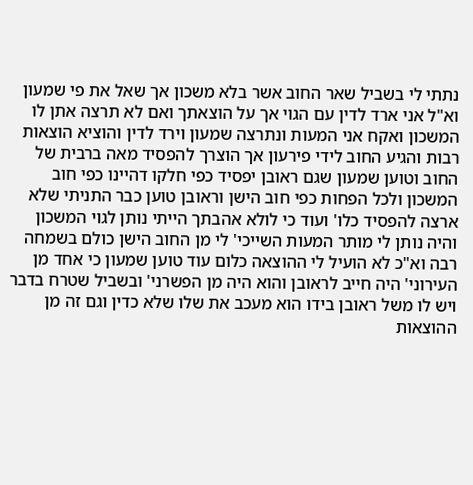נתתי לי בשביל שאר החוב אשר בלא משכון אך שאל את פי שמעון וא"ל אני ארד לדין עם הגוי אך על הוצאתך ואם לא תרצה אתן לו המשכון ואקח אני המעות ונתרצה שמעון וירד לדין והוציא הוצאות רבות והגיע החוב לידי פירעון אך הוצרך להפסיד מאה ברבית של החוב וטוען שמעון שגם ראובן יפסיד כפי חלקו דהיינו כפי חוב המשכון ולכל הפחות כפי חוב הישן וראובן טוען כבר התניתי שלא ארצה להפסיד כלו' ועוד כי לולא אהבתך הייתי נותן לגוי המשכון והיה נותן לי מותר המעות השייכי' לי מן החוב הישן כולם בשמחה רבה וא"כ לא הועיל לי ההוצאה כלום עוד טוען שמעון כי אחד מן העירוני' היה חייב לראובן והוא היה מן הפשרני' ובשביל שטרח בדבר ויש לו משל ראובן בידו הוא מעכב את שלו שלא כדין וגם זה מן ההוצאות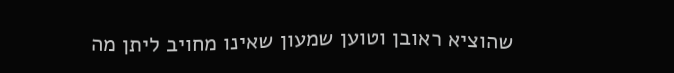שהוציא ראובן וטוען שמעון שאינו מחויב ליתן מה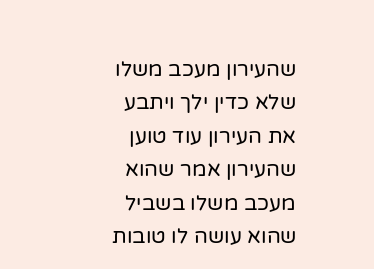שהעירון מעכב משלו שלא כדין ילך ויתבע את העירון עוד טוען שהעירון אמר שהוא מעכב משלו בשביל שהוא עושה לו טובות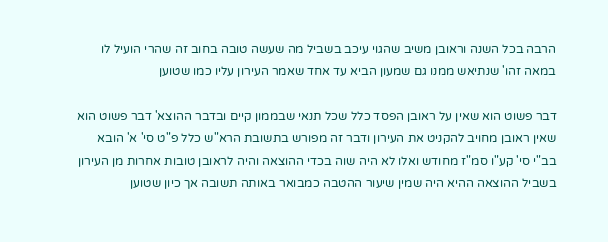הרבה בכל השנה וראובן משיב שהגוי עיכב בשביל מה שעשה טובה בחוב זה שהרי הועיל לו במאה זהו' שנתיאש ממנו גם שמעון הביא עד אחד שאמר העירון עליו כמו שטוען

דבר פשוט הוא שאין על ראובן הפסד כלל שכל תנאי שבממון קיים ובדבר ההוצא' דבר פשוט הוא שאין ראובן מחויב להקניט את העירון ודבר זה מפורש בתשובת הרא"ש כלל פ"ט סי' א' הובא בב"י סי' קע"ו סמ"ז מחודש ואלו לא היה שוה בכדי ההוצאה והיה לראובן טובות אחרות מן העירון בשביל ההוצאה ההיא היה שמין שיעור ההטבה כמבואר באותה תשובה אך כיון שטוען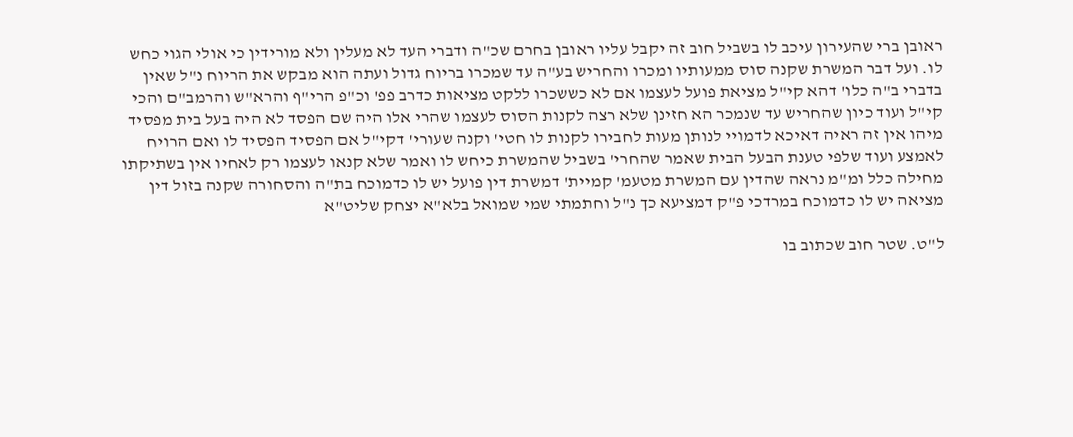ראובן ברי שהעירון עיכב לו בשביל חוב זה יקבל עליו ראובן בחרם שכ"ה ודברי העד לא מעלין ולא מורידין כי אולי הגוי כחש לו. ועל דבר המשרת שקנה סוס ממעותיו ומכרו והחריש בע"ה עד שמכרו בריוח גדול ועתה הוא מבקש את הריוח נ"ל שאין בדברי ב"ה כלו' דהא קי"ל מציאת פועל לעצמו אם לא כששכרו ללקט מציאות כדרב פפ' וכ"פ הרי"ף והרא"ש והרמב"ם והכי קי"ל ועוד כיון שהחריש עד שנמכר הא חזינן שלא רצה לקנות הסוס לעצמו שהרי אלו היה שם הפסד לא היה בעל בית מפסיד מיהו אין זה ראיה דאיכא לדמויי לנותן מעות לחבירו לקנות לו חטי' וקנה שעורי' דקי"ל אם הפסיד הפסיד לו ואם הרויח לאמצע ועוד שלפי טענת הבעל הבית שאמר שהחרי' בשביל שהמשרת כיחש לו ואמר שלא קנאו לעצמו רק לאחיו אין בשתיקתו מחילה כלל ומ"מ נראה שהדין עם המשרת מטעמ' קמיית' דמשרת דין פועל יש לו כדמוכח בת"ה והסחורה שקנה בזול דין מציאה יש לו כדמוכח במרדכי פ"ק דמציעא כך נ"ל וחתמתי שמי שמואל בלא"א יצחק שליט"א

ל"ט. שטר חוב שכתוב בו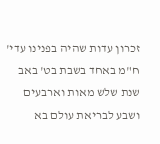זכרון עדות שהיה בפנינו עדי' ח"מ באחד בשבת בט' באב שנת שלש מאות וארבעים ושבע לבריאת עולם בא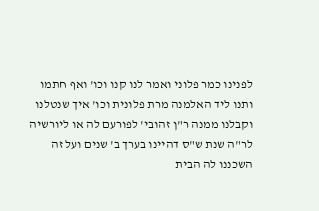לפנינו כמר פלוני ואמר לנו קנו וכו' ואף חתמו ותנו ליד האלמנה מרת פלונית וכו' איך שנטלנו וקבלנו ממנה ר"ן זהובי' לפורעם לה או ליורשיה לר"ה שנת ש"ס דהיינו בערך ב' שנים ועל זה השכננו לה הבית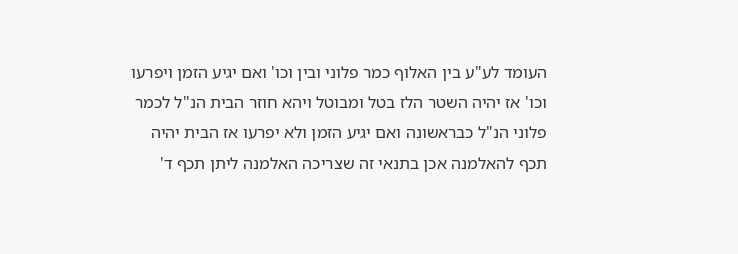העומד לע"ע בין האלוף כמר פלוני ובין וכו' ואם יגיע הזמן ויפרעו וכו' אז יהיה השטר הלז בטל ומבוטל ויהא חוזר הבית הנ"ל לכמר פלוני הנ"ל כבראשונה ואם יגיע הזמן ולא יפרעו אז הבית יהיה תכף להאלמנה אכן בתנאי זה שצריכה האלמנה ליתן תכף ד'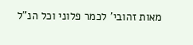מאות זהובי' לכמר פלוני וכל הנ"ל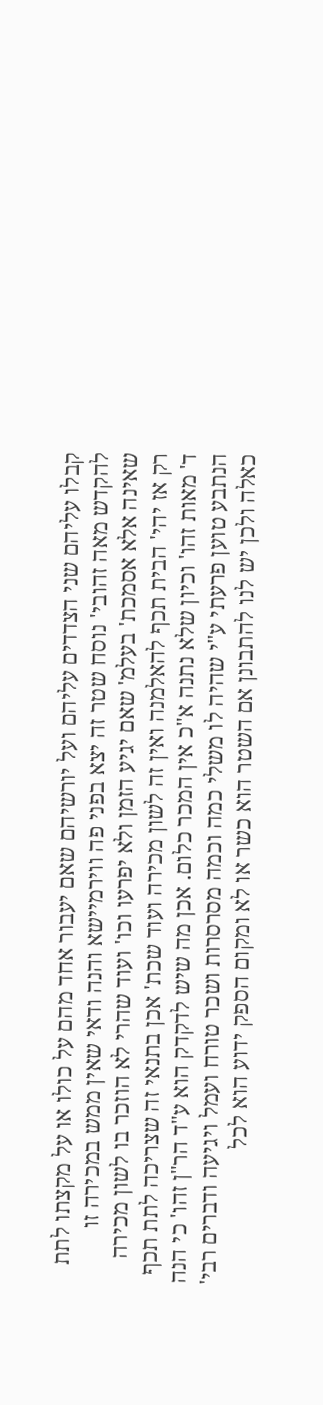קבלו עליהם שני הצדדים עליהם ועל יורשיהם שאם יעבור אחד מהם על כולו או על מקצתו לתת להקדש מאה זהובי' נוסח שטר זה יצא בפני פה ווירמיישא והנה ודאי שאין ממש במכירה זו שאינה אלא אסמכת' בעלמ' שאם יגיע הזמן ולא יפרעו וכו' ועוד שהרי לא הוזכר בו לשון מכירה רק אז יהי' הבית תכף להאלמנה ואין זה לשון מכירה ועוד שכת' אכן בתנאי זה שצריכה לתת תכף ד' מאות זהו' וכיון שלא נתנה א"כ אין המכר כלום. אכן מה שיש לדקדק הוא ע"ד הר"ן זהו' כי הנה הנתבע טוען פרעתי ע"י שהיה לו משלי כמה וכמה מסרסרות ושכר טורח ועמל ויגיעה ודברים רבי' כאלה ולכן יש לנו להתבונן אם השטר הוא כשר או לא ומקום הספק ידוע הוא לכל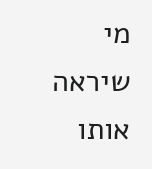מי שיראה אותו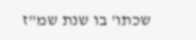שכתו' בו שנת שמ"ז